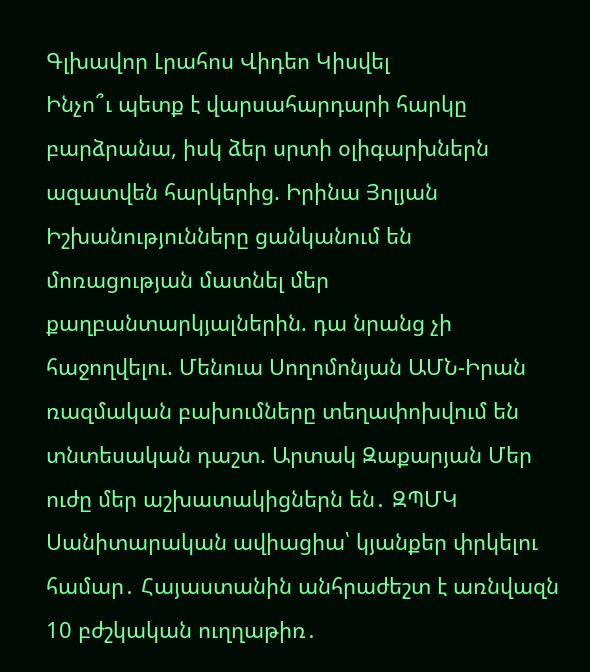Գլխավոր Լրահոս Վիդեո Կիսվել
Ինչո՞ւ պետք է վարսահարդարի հարկը բարձրանա, իսկ ձեր սրտի օլիգարխներն ազատվեն հարկերից. Իրինա Յոլյան Իշխանությունները ցանկանում են մոռացության մատնել մեր քաղբանտարկյալներին. դա նրանց չի հաջողվելու. Մենուա Սողոմոնյան ԱՄՆ-Իրան ռազմական բախումները տեղափոխվում են տնտեսական դաշտ. Արտակ Զաքարյան Մեր ուժը մեր աշխատակիցներն են․ ԶՊՄԿ Սանիտարական ավիացիա՝ կյանքեր փրկելու համար․ Հայաստանին անհրաժեշտ է առնվազն 10 բժշկական ուղղաթիռ․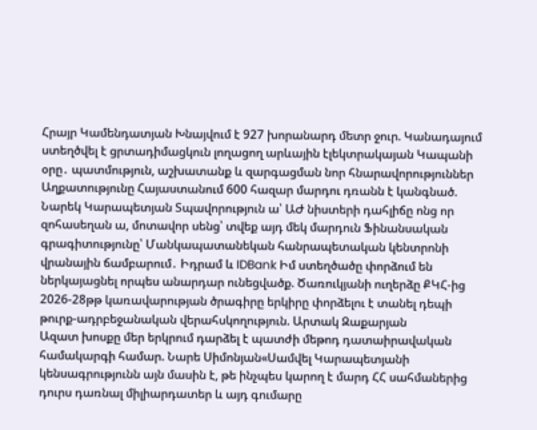Հրայր Կամենդատյան Խնայվում է 927 խորանարդ մետր ջուր. Կանադայում ստեղծվել է ցրտադիմացկուն լողացող արևային էլեկտրակայան Կապանի օրը․ պատմություն, աշխատանք և զարգացման նոր հնարավորություններ Աղքատությունը Հայաստանում 600 հազար մարդու դռանն է կանգնած. Նարեկ Կարապետյան Տպավորություն ա՝ ԱԺ նիստերի դահլիճը ոնց որ զոհասեղան ա, մոտավոր սենց՝ տվեք այդ մեկ մարդուն Ֆինանսական գրագիտությունը՝ Մանկապատանեկան հանրապետական կենտրոնի վրանային ճամբարում․ Իդրամ և IDBank Իմ ստեղծածը փորձում են ներկայացնել որպես անարդար ունեցվածք. Ծառուկյանի ուղերձը ՔԿՀ-ից 2026-28թթ կառավարության ծրագիրը երկիրը փորձելու է տանել դեպի թուրք-ադրբեջանական վերահսկողություն. Արտակ Զաքարյան
Ազատ խոսքը մեր երկրում դարձել է պատժի մեթոդ դատաիրավական համակարգի համար. Նարե Սիմոնյան«Սամվել Կարապետյանի կենսագրությունն այն մասին է, թե ինչպես կարող է մարդ ՀՀ սահմաներից դուրս դառնալ միլիարդատեր և այդ գումարը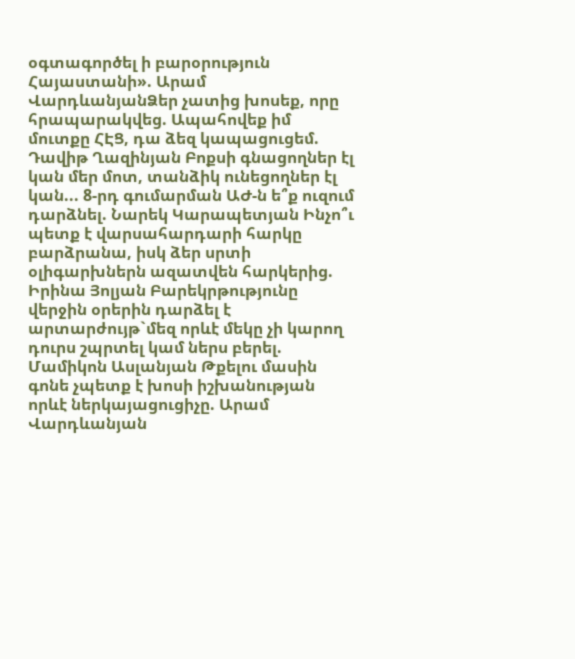օգտագործել ի բարօրություն Հայաստանի». Արամ ՎարդևանյանՁեր չատից խոսեք, որը հրապարակվեց. Ապահովեք իմ մուտքը ՀԷՑ, դա ձեզ կապացուցեմ. Դավիթ Ղազինյան Բոքսի գնացողներ էլ կան մեր մոտ, տանձիկ ունեցողներ էլ կան... 8-րդ գումարման ԱԺ-ն ե՞ք ուզում դարձնել. Նարեկ Կարապետյան Ինչո՞ւ պետք է վարսահարդարի հարկը բարձրանա, իսկ ձեր սրտի օլիգարխներն ազատվեն հարկերից. Իրինա Յոլյան Բարեկրթությունը վերջին օրերին դարձել է արտարժույթ`մեզ որևէ մեկը չի կարող դուրս շպրտել կամ ներս բերել. Մամիկոն Ասլանյան Թքելու մասին գոնե չպետք է խոսի իշխանության որևէ ներկայացուցիչը. Արամ Վարդևանյան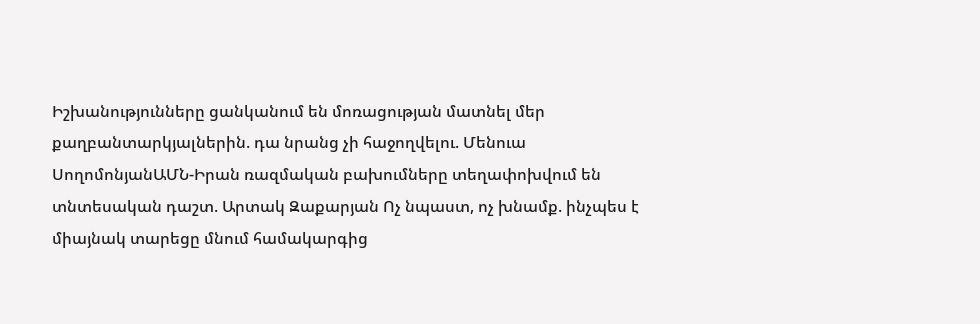Իշխանությունները ցանկանում են մոռացության մատնել մեր քաղբանտարկյալներին. դա նրանց չի հաջողվելու. Մենուա ՍողոմոնյանԱՄՆ-Իրան ռազմական բախումները տեղափոխվում են տնտեսական դաշտ. Արտակ Զաքարյան Ոչ նպաստ, ոչ խնամք. ինչպես է միայնակ տարեցը մնում համակարգից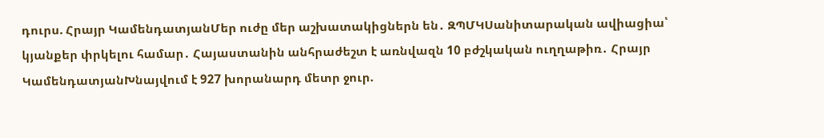դուրս. Հրայր ԿամենդատյանՄեր ուժը մեր աշխատակիցներն են․ ԶՊՄԿՍանիտարական ավիացիա՝ կյանքեր փրկելու համար․ Հայաստանին անհրաժեշտ է առնվազն 10 բժշկական ուղղաթիռ․ Հրայր ԿամենդատյանԽնայվում է 927 խորանարդ մետր ջուր.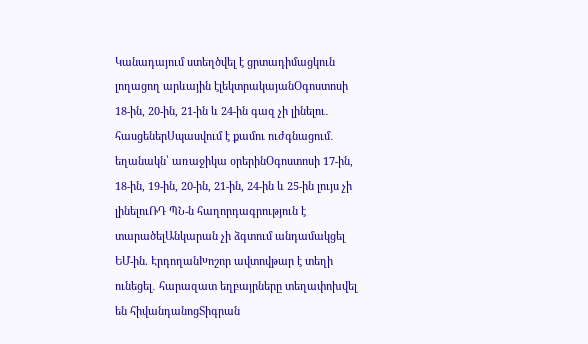Կանադայում ստեղծվել է ցրտադիմացկուն լողացող արևային էլեկտրակայանՕգոստոսի 18-ին, 20-ին, 21-ին և 24-ին գազ չի լինելու․ հասցեներՍպասվում է քամու ուժգնացում․ եղանակն՝ առաջիկա օրերինՕգոստոսի 17-ին, 18-ին, 19-ին, 20-ին, 21-ին, 24-ին և 25-ին լույս չի լինելուՌԴ ՊՆ-ն հաղորդագրություն է տարածելԱնկարան չի ձգտում անդամակցել ԵՄ-ին. ԷրդողանԽոշոր ավտովթար է տեղի ունեցել․ հարազատ եղբայրները տեղափոխվել են հիվանդանոցՏիգրան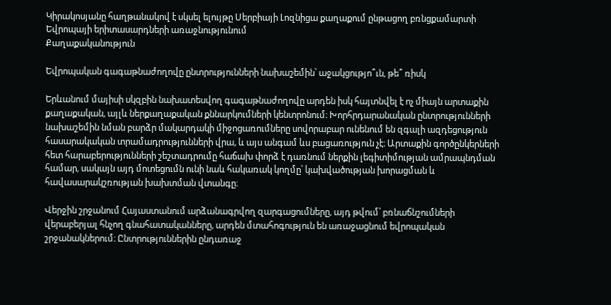Կիրակոսյանը հաղթանակով է սկսել ելույթը Սերբիայի Լոզնիցա քաղաքում ընթացող բռնցքամարտի Եվրոպայի երիտասարդների առաջնությունում
Քաղաքականություն

Եվրոպական գագաթնաժողովը ընտրությունների նախաշեմին՝ աջակցությո՞ւն, թե՞ ռիսկ

Երևանում մայիսի սկզբին նախատեսվող գագաթնաժողովը արդեն իսկ հայտնվել է ոչ միայն արտաքին քաղաքական, այլև ներքաղաքական քննարկումների կենտրոնում։ Խորհրդարանական ընտրությունների նախաշեմին նման բարձր մակարդակի միջոցառումները սովորաբար ունենում են զգալի ազդեցություն հասարակական տրամադրությունների վրա, և այս անգամ ևս բացառություն չէ։ Արտաքին գործընկերների հետ հարաբերությունների շեշտադրումը հաճախ փորձ է դառնում ներքին լեգիտիմության ամրապնդման համար, սակայն այդ մոտեցումն ունի նաև հակառակ կողմը՝ կախվածության խորացման և հավասարակշռության խախտման վտանգը։

Վերջին շրջանում Հայաստանում արձանագրվող զարգացումները, այդ թվում՝ բռնաճնշումների վերաբերյալ հնչող գնահատականները, արդեն մտահոգություն են առաջացնում եվրոպական շրջանակներում։ Ընտրություններին ընդառաջ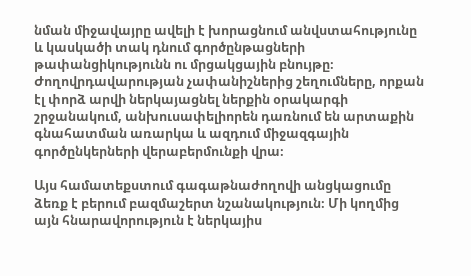նման միջավայրը ավելի է խորացնում անվստահությունը և կասկածի տակ դնում գործընթացների թափանցիկությունն ու մրցակցային բնույթը։ Ժողովրդավարության չափանիշներից շեղումները, որքան էլ փորձ արվի ներկայացնել ներքին օրակարգի շրջանակում, անխուսափելիորեն դառնում են արտաքին գնահատման առարկա և ազդում միջազգային գործընկերների վերաբերմունքի վրա։

Այս համատեքստում գագաթնաժողովի անցկացումը ձեռք է բերում բազմաշերտ նշանակություն։ Մի կողմից այն հնարավորություն է ներկայիս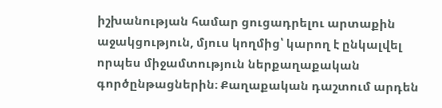իշխանության համար ցուցադրելու արտաքին աջակցություն, մյուս կողմից՝ կարող է ընկալվել որպես միջամտություն ներքաղաքական գործընթացներին։ Քաղաքական դաշտում արդեն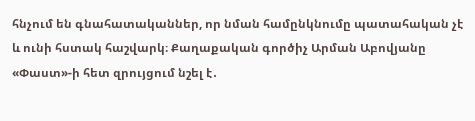հնչում են գնահատականներ, որ նման համընկնումը պատահական չէ և ունի հստակ հաշվարկ։ Քաղաքական գործիչ Արման Աբովյանը «Փաստ»-ի հետ զրույցում նշել է․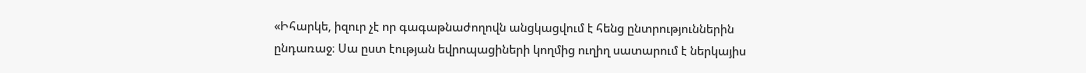«Իհարկե, իզուր չէ որ գագաթնաժողովն անցկացվում է հենց ընտրություններին ընդառաջ։ Սա ըստ էության եվրոպացիների կողմից ուղիղ սատարում է ներկայիս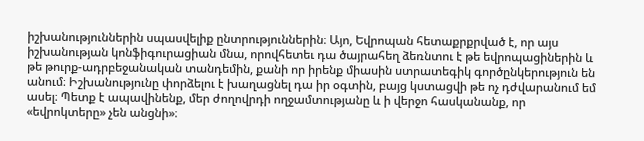իշխանություններին սպասվելիք ընտրություններին։ Այո, Եվրոպան հետաքրքրված է, որ այս իշխանության կոնֆիգուրացիան մնա, որովհետեւ դա ծայրահեղ ձեռնտու է թե եվրոպացիներին և թե թուրք-ադրբեջանական տանդեմին, քանի որ իրենք միասին ստրատեգիկ գործընկերություն են անում։ Իշխանությունը փորձելու է խաղացնել դա իր օգտին, բայց կստացվի թե ոչ դժվարանում եմ ասել։ Պետք է ապավինենք, մեր ժողովրդի ողջամտությանը և ի վերջո հասկանանք, որ «եվրոկտերը» չեն անցնի»։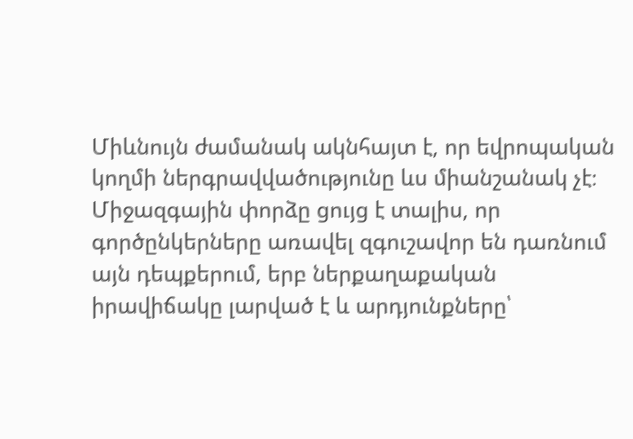Միևնույն ժամանակ ակնհայտ է, որ եվրոպական կողմի ներգրավվածությունը ևս միանշանակ չէ։ Միջազգային փորձը ցույց է տալիս, որ գործընկերները առավել զգուշավոր են դառնում այն դեպքերում, երբ ներքաղաքական իրավիճակը լարված է և արդյունքները՝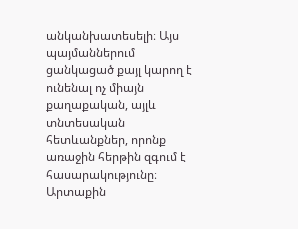անկանխատեսելի։ Այս պայմաններում ցանկացած քայլ կարող է ունենալ ոչ միայն քաղաքական, այլև տնտեսական հետևանքներ, որոնք առաջին հերթին զգում է հասարակությունը։ Արտաքին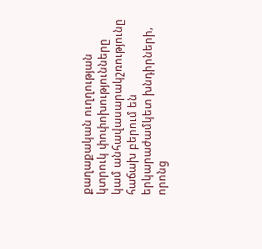քաղաքական ուղղության կտրուկ փոփոխությունները կամ անհավասարակշռությունը հաճախ բերում են երկարաժամկետ խնդիրների, որոնց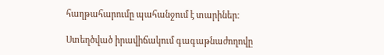հաղթահարումը պահանջում է տարիներ։

Ստեղծված իրավիճակում գագաթնաժողովը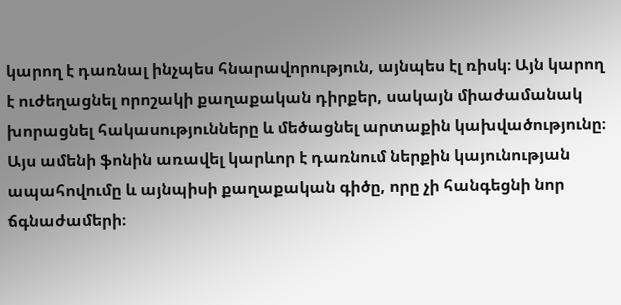կարող է դառնալ ինչպես հնարավորություն, այնպես էլ ռիսկ։ Այն կարող է ուժեղացնել որոշակի քաղաքական դիրքեր, սակայն միաժամանակ խորացնել հակասությունները և մեծացնել արտաքին կախվածությունը։ Այս ամենի ֆոնին առավել կարևոր է դառնում ներքին կայունության ապահովումը և այնպիսի քաղաքական գիծը, որը չի հանգեցնի նոր ճգնաժամերի։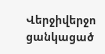Վերջիվերջո ցանկացած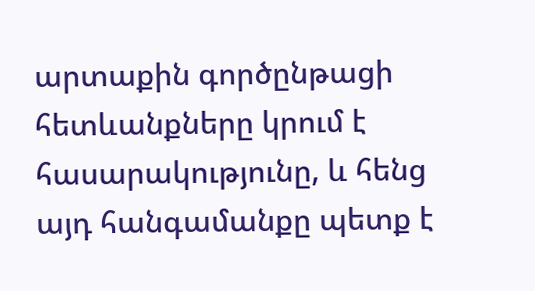արտաքին գործընթացի հետևանքները կրում է հասարակությունը, և հենց այդ հանգամանքը պետք է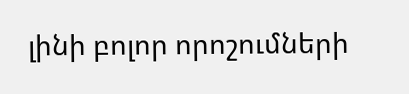լինի բոլոր որոշումների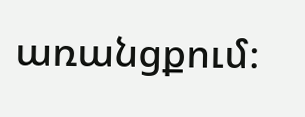առանցքում։